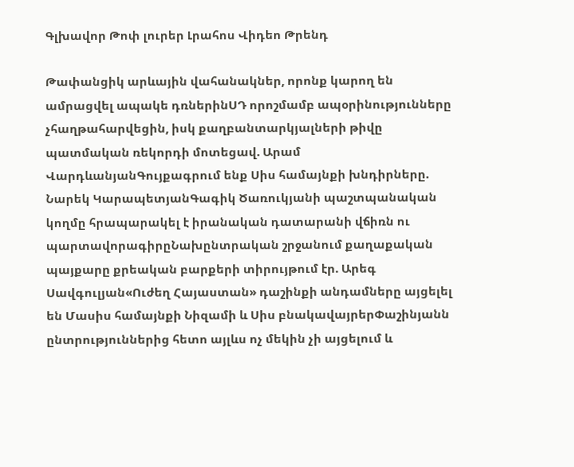Գլխավոր Թոփ լուրեր Լրահոս Վիդեո Թրենդ

Թափանցիկ արևային վահանակներ, որոնք կարող են ամրացվել ապակե դռներինՍԴ որոշմամբ ապօրինությունները չհաղթահարվեցին, իսկ քաղբանտարկյալների թիվը պատմական ռեկորդի մոտեցավ. Արամ ՎարդևանյանԳույքագրում ենք Սիս համայնքի խնդիրները. Նարեկ ԿարապետյանԳագիկ Ծառուկյանի պաշտպանական կողմը հրապարակել է իրանական դատարանի վճիռն ու պարտավորագիրըՆախընտրական շրջանում քաղաքական պայքարը քրեական բարքերի տիրույթում էր. Արեգ Սավգուլյան«Ուժեղ Հայաստան» դաշինքի անդամները այցելել են Մասիս համայնքի Նիզամի և Սիս բնակավայրերՓաշինյանն ընտրություններից հետո այլևս ոչ մեկին չի այցելում և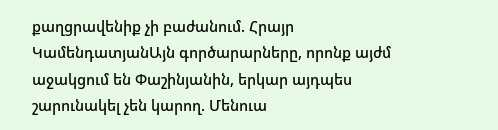քաղցրավենիք չի բաժանում. Հրայր ԿամենդատյանԱյն գործարարները, որոնք այժմ աջակցում են Փաշինյանին, երկար այդպես շարունակել չեն կարող. Մենուա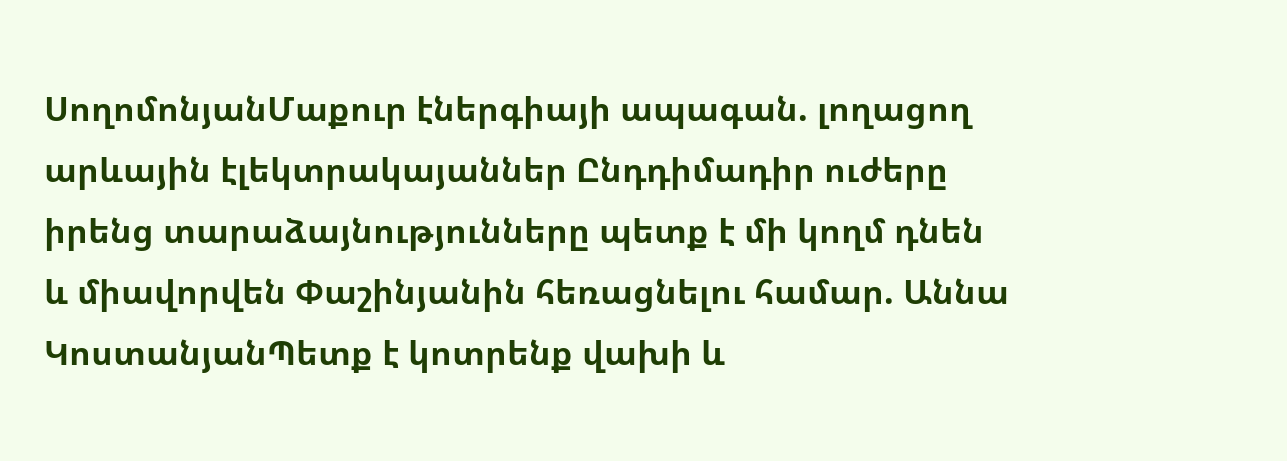ՍողոմոնյանՄաքուր էներգիայի ապագան. լողացող արևային էլեկտրակայաններ Ընդդիմադիր ուժերը իրենց տարաձայնությունները պետք է մի կողմ դնեն և միավորվեն Փաշինյանին հեռացնելու համար. Աննա ԿոստանյանՊետք է կոտրենք վախի և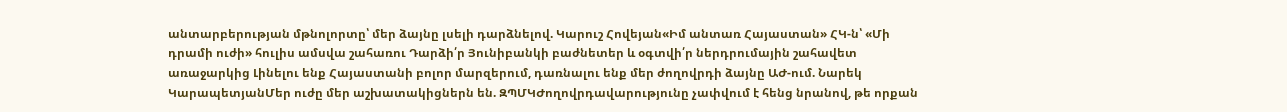անտարբերության մթնոլորտը՝ մեր ձայնը լսելի դարձնելով. Կարուշ Հովեյան«Իմ անտառ Հայաստան» ՀԿ-ն՝ «Մի դրամի ուժի» հուլիս ամսվա շահառու Դարձի՛ր Յունիբանկի բաժնետեր և օգտվի՛ր ներդրումային շահավետ առաջարկից Լինելու ենք Հայաստանի բոլոր մարզերում, դառնալու ենք մեր ժողովրդի ձայնը ԱԺ-ում. Նարեկ ԿարապետյանՄեր ուժը մեր աշխատակիցներն են. ԶՊՄԿԺողովրդավարությունը չափվում է հենց նրանով, թե որքան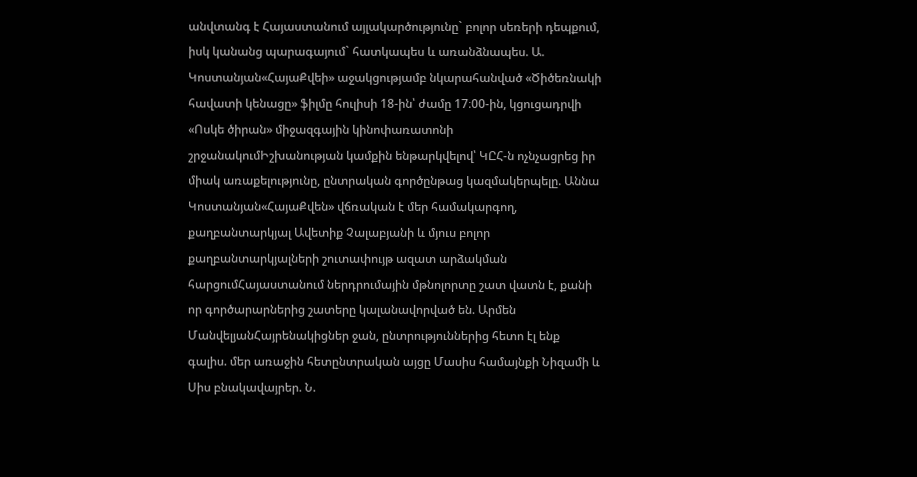անվտանգ է Հայաստանում այլակարծությունը` բոլոր սեռերի դեպքում, իսկ կանանց պարագայում` հատկապես և առանձնապես. Ա. Կոստանյան«ՀայաՔվեի» աջակցությամբ նկարահանված «Ծիծեռնակի հավատի կենացը» ֆիլմը հուլիսի 18-ին՝ ժամը 17։00-ին, կցուցադրվի «Ոսկե ծիրան» միջազգային կինոփառատոնի շրջանակումԻշխանության կամքին ենթարկվելով՝ ԿԸՀ-ն ոչնչացրեց իր միակ առաքելությունը, ընտրական գործընթաց կազմակերպելը. Աննա Կոստանյան«ՀայաՔվեն» վճռական է մեր համակարգող, քաղբանտարկյալ Ավետիք Չալաբյանի և մյուս բոլոր քաղբանտարկյալների շուտափույթ ազատ արձակման հարցումՀայաստանում ներդրումային մթնոլորտը շատ վատն է, քանի որ գործարարներից շատերը կալանավորված են. Արմեն ՄանվելյանՀայրենակիցներ ջան, ընտրություններից հետո էլ ենք գալիս. մեր առաջին հետընտրական այցը Մասիս համայնքի Նիզամի և Սիս բնակավայրեր. Ն.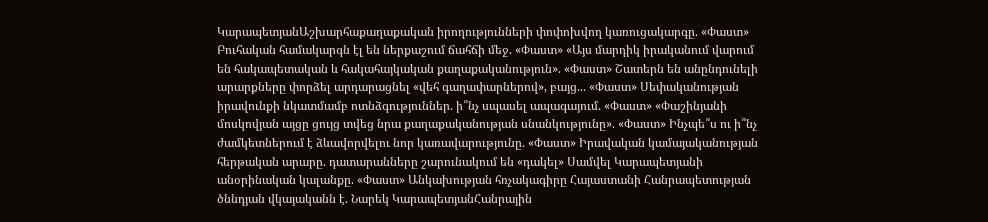ԿարապետյանԱշխարհաքաղաքական իրողությունների փոփոխվող կառուցակարգը. «Փաստ» Բուհական համակարգն էլ են ներքաշում ճահճի մեջ. «Փաստ» «Այս մարդիկ իրականում վարում են հակապետական և հակահայկական քաղաքականություն». «Փաստ» Շատերն են անընդունելի արարքները փորձել արդարացնել «վեհ գաղափարներով», բայց... «Փաստ» Սեփականության իրավունքի նկատմամբ ոտնձգություններ. ի՞նչ սպասել ապագայում. «Փաստ» «Փաշինյանի մոսկովյան այցը ցույց տվեց նրա քաղաքականության սնանկությունը». «Փաստ» Ինչպե՞ս ու ի՞նչ ժամկետներում է ձևավորվելու նոր կառավարությունը. «Փաստ» Իրավական կամայականության հերթական արարը. դատարանները շարունակում են «դակել» Սամվել Կարապետյանի անօրինական կալանքը. «Փաստ» Անկախության հռչակագիրը Հայաստանի Հանրապետության ծննդյան վկայականն է. Նարեկ ԿարապետյանՀանրային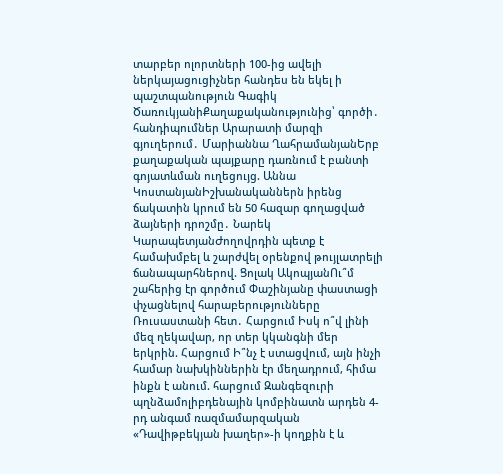տարբեր ոլորտների 100-ից ավելի ներկայացուցիչներ հանդես են եկել ի պաշտպանություն Գագիկ ԾառուկյանիՔաղաքականությունից՝ գործի․ հանդիպումներ Արարատի մարզի գյուղերում․ Մարիաննա ՂահրամանյանԵրբ քաղաքական պայքարը դառնում է բանտի գոյատևման ուղեցույց. Աննա ԿոստանյանԻշխանականներն իրենց ճակատին կրում են 50 հազար գողացված ձայների դրոշմը․ Նարեկ ԿարապետյանԺողովրդին պետք է համախմբել և շարժվել օրենքով թույլատրելի ճանապարհներով. Ցոլակ ԱկոպյանՈւ՞մ շահերից էր գործում Փաշինյանը փաստացի փչացնելով հարաբերությունները Ռուսաստանի հետ․ Հարցում Իսկ ո՞վ լինի մեզ ղեկավար, որ տեր կկանգնի մեր երկրին. Հարցում Ի՞նչ է ստացվում, այն ինչի համար նախկիններին էր մեղադրում, հիմա ինքն է անում. հարցում Զանգեզուրի պղնձամոլիբդենային կոմբինատն արդեն 4-րդ անգամ ռազմամարզական «Դավիթբեկյան խաղեր»-ի կողքին է և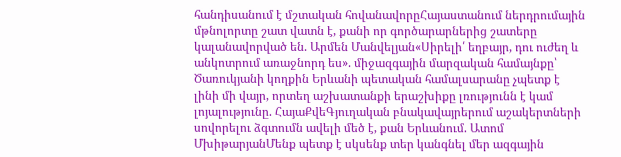հանդիսանում է մշտական հովանավորըՀայաստանում ներդրումային մթնոլորտը շատ վատն է, քանի որ գործարարներից շատերը կալանավորված են. Արմեն Մանվելյան«Սիրելի՛ եղբայր, դու ուժեղ և անկոտրում առաջնորդ ես». միջազգային մարզական համայնքը՝ Ծառուկյանի կողքին Երևանի պետական համալսարանը չպետք է լինի մի վայր, որտեղ աշխատանքի երաշխիքը լռությունն է կամ լոյալությունը. ՀայաՔվեԳյուղական բնակավայրերում աշակերտների սովորելու ձգտումն ավելի մեծ է, քան Երևանում. Ատոմ ՄխիթարյանՄենք պետք է սկսենք տեր կանգնել մեր ազգային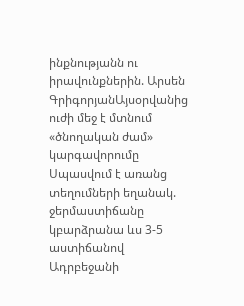ինքնությանն ու իրավունքներին. Արսեն ԳրիգորյանԱյսօրվանից ուժի մեջ է մտնում «ծնողական ժամ» կարգավորումը Սպասվում է առանց տեղումների եղանակ. ջերմաստիճանը կբարձրանա ևս 3-5 աստիճանով Ադրբեջանի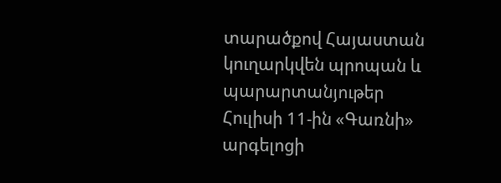տարածքով Հայաստան կուղարկվեն պրոպան և պարարտանյութեր Հուլիսի 11-ին «Գառնի» արգելոցի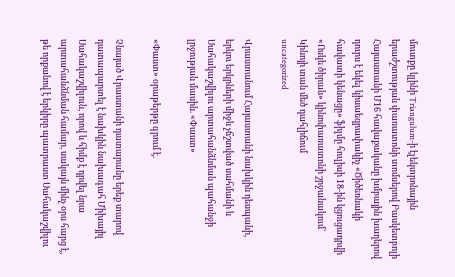մուտքը կլինի Triangulum-ի էլեկտրոնային երաժշտության փառատոնի տոմսերով Բասկետբոլի Հայաստանի Մ16 հավաքականը խմբային խաղերով դուրս է եկել կիսաեզրափակիչ «Ծիծեռնակի հավատի կենացը» ֆիլմը հուլիսի 18-ին կցուցադրվի «Ոսկե ծիրան» կինոփառատոնի շրջանակում` Կինոյի տան մեծ դահլիճում
uncategorized

Վրաստանում Հայաստանի նախկին դեսպանի, երկու երկրների միջև չճշտված սահմանի և Սահակաշվիլու արտահանձնման պահանջի լրջության մասին. «Փաստ»

«Փաստ» օրաթերթը գրում է.

Չնայած Վրաստանի դատարանը երեք տարով դատապարտել է նախկին նախագահ Միխայիլ Սահակաշվիլուն, որով և հիմք է դրվել նրա արտահանձնման համար, սակայն մինչ օրս հարց է, թե որքանով է երկիրը պատրաստ Սահակաշվիլու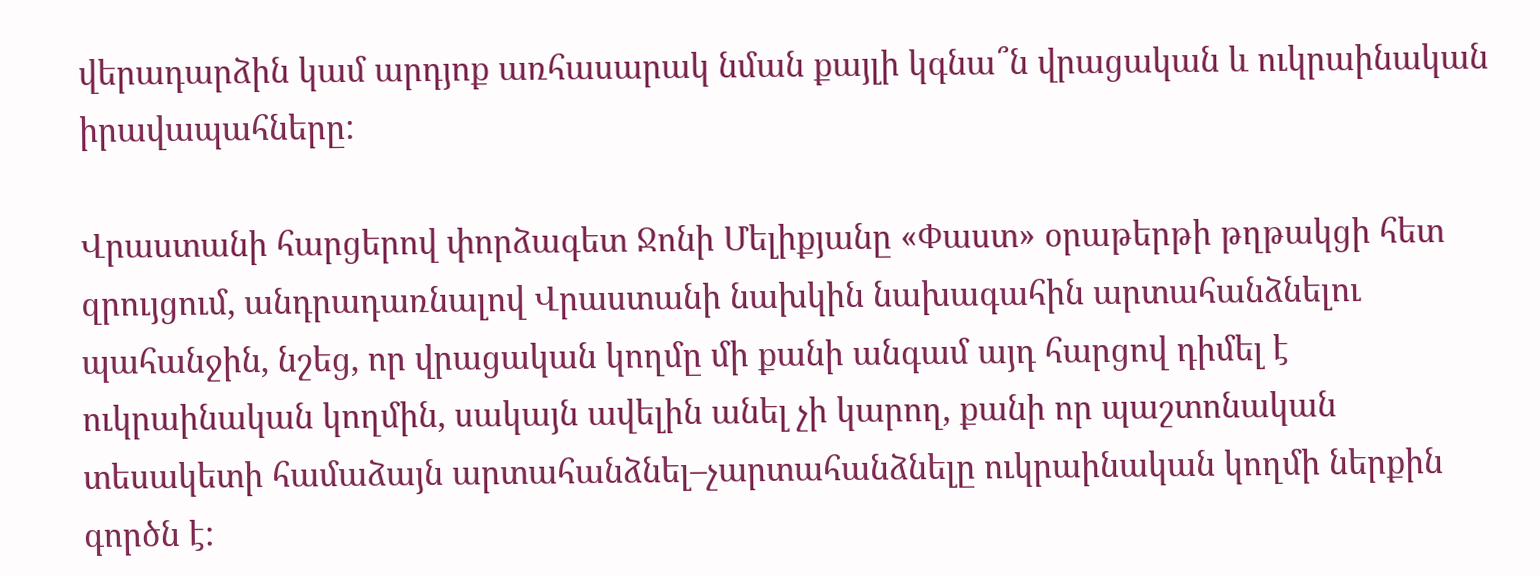վերադարձին կամ արդյոք առհասարակ նման քայլի կգնա՞ն վրացական և ուկրաինական իրավապահները:

Վրաստանի հարցերով փորձագետ Ջոնի Մելիքյանը «Փաստ» օրաթերթի թղթակցի հետ զրույցում, անդրադառնալով Վրաստանի նախկին նախագահին արտահանձնելու պահանջին, նշեց, որ վրացական կողմը մի քանի անգամ այդ հարցով դիմել է ուկրաինական կողմին, սակայն ավելին անել չի կարող, քանի որ պաշտոնական տեսակետի համաձայն արտահանձնել–չարտահանձնելը ուկրաինական կողմի ներքին գործն է: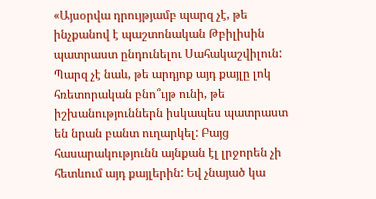«Այսօրվա դրույթյամբ պարզ չէ, թե ինչքանով է պաշտոնական Թբիլիսին պատրաստ ընդունելու Սահակաշվիլուն: Պարզ չէ նաև, թե արդյոք այդ քայլը լոկ հռետորական բնո՞ւյթ ունի, թե իշխանություններն իսկապես պատրաստ են նրան բանտ ուղարկել: Բայց հասարակությունն այնքան էլ լրջորեն չի հետևում այդ քայլերին: Եվ չնայած կա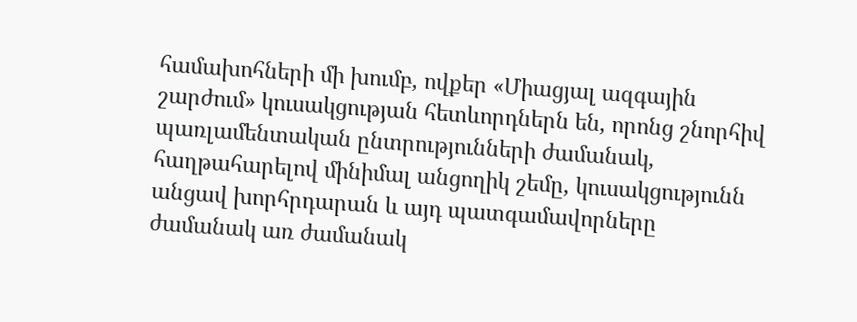համախոհների մի խումբ, ովքեր «Միացյալ ազգային շարժում» կուսակցության հետևորդներն են, որոնց շնորհիվ պառլամենտական ընտրությունների ժամանակ, հաղթահարելով մինիմալ անցողիկ շեմը, կուսակցությունն անցավ խորհրդարան և այդ պատգամավորները ժամանակ առ ժամանակ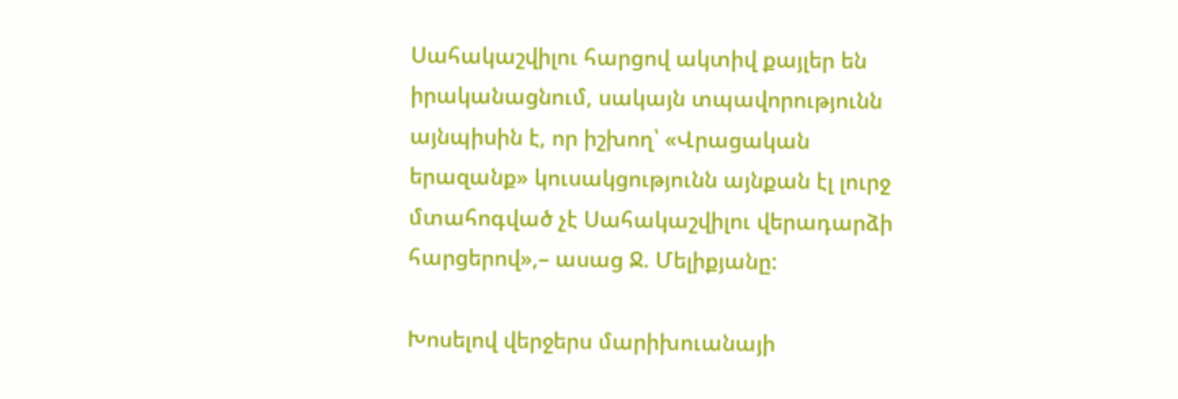Սահակաշվիլու հարցով ակտիվ քայլեր են իրականացնում, սակայն տպավորությունն այնպիսին է, որ իշխող՝ «Վրացական երազանք» կուսակցությունն այնքան էլ լուրջ մտահոգված չէ Սահակաշվիլու վերադարձի հարցերով»,– ասաց Ջ. Մելիքյանը:

Խոսելով վերջերս մարիխուանայի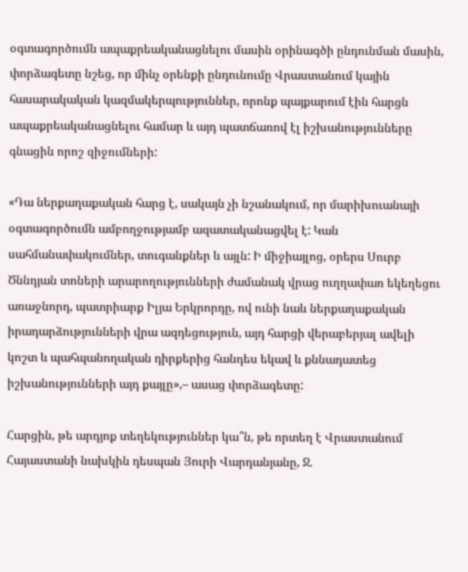օգտագործումն ապաքրեականացնելու մասին օրինագծի ընդունման մասին, փորձագետը նշեց, որ մինչ օրենքի ընդունումը Վրաստանում կային հասարակական կազմակերպություններ, որոնք պայքարում էին հարցն ապաքրեականացնելու համար և այդ պատճառով էլ իշխանությունները գնացին որոշ զիջումների:

«Դա ներքաղաքական հարց է, սակայն չի նշանակում, որ մարիխուանայի օգտագործումն ամբողջությամբ ազատականացվել է: Կան սահմանափակումներ, տուգանքներ և այլն: Ի միջիայլոց, օրերս Սուրբ Ծննդյան տոների արարողությունների ժամանակ վրաց ուղղափառ եկեղեցու առաջնորդ, պատրիարք Իլյա Երկրորդը, ով ունի նաև ներքաղաքական իրադարձությունների վրա ազդեցություն, այդ հարցի վերաբերյալ ավելի կոշտ և պահպանողական դիրքերից հանդես եկավ և քննադատեց իշխանությունների այդ քայլը»,– ասաց փորձագետը:

Հարցին, թե արդյոք տեղեկություններ կա՞ն, թե որտեղ է Վրաստանում Հայաստանի նախկին դեսպան Յուրի Վարդանյանը, Ջ.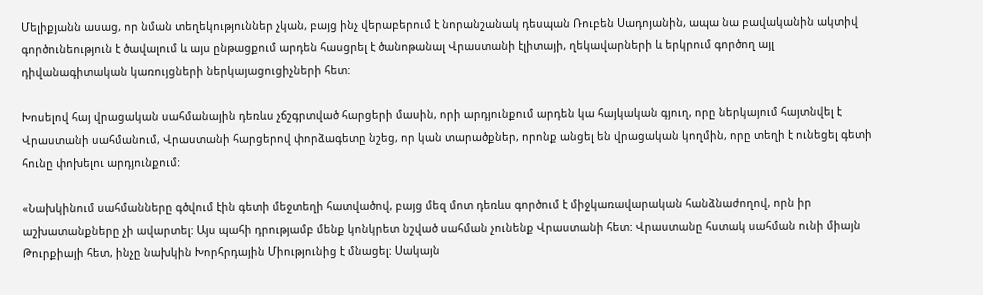Մելիքյանն ասաց, որ նման տեղեկություններ չկան, բայց ինչ վերաբերում է նորանշանակ դեսպան Ռուբեն Սադոյանին, ապա նա բավականին ակտիվ գործունեություն է ծավալում և այս ընթացքում արդեն հասցրել է ծանոթանալ Վրաստանի էլիտայի, ղեկավարների և երկրում գործող այլ դիվանագիտական կառույցների ներկայացուցիչների հետ:

Խոսելով հայ վրացական սահմանային դեռևս չճշգրտված հարցերի մասին, որի արդյունքում արդեն կա հայկական գյուղ, որը ներկայում հայտնվել է Վրաստանի սահմանում, Վրաստանի հարցերով փորձագետը նշեց, որ կան տարածքներ, որոնք անցել են վրացական կողմին, որը տեղի է ունեցել գետի հունը փոխելու արդյունքում:

«Նախկինում սահմանները գծվում էին գետի մեջտեղի հատվածով, բայց մեզ մոտ դեռևս գործում է միջկառավարական հանձնաժողով, որն իր աշխատանքները չի ավարտել: Այս պահի դրությամբ մենք կոնկրետ նշված սահման չունենք Վրաստանի հետ: Վրաստանը հստակ սահման ունի միայն Թուրքիայի հետ, ինչը նախկին Խորհրդային Միությունից է մնացել: Սակայն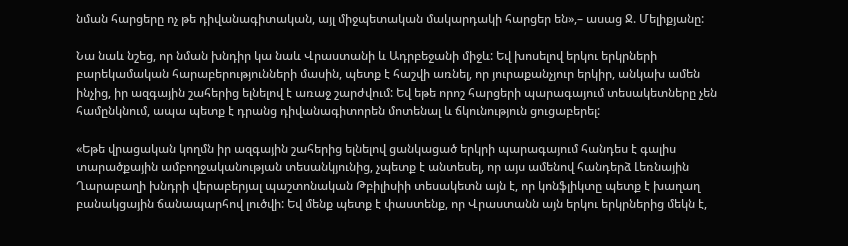նման հարցերը ոչ թե դիվանագիտական, այլ միջպետական մակարդակի հարցեր են»,– ասաց Ջ. Մելիքյանը:

Նա նաև նշեց, որ նման խնդիր կա նաև Վրաստանի և Ադրբեջանի միջև: Եվ խոսելով երկու երկրների բարեկամական հարաբերությունների մասին, պետք է հաշվի առնել, որ յուրաքանչյուր երկիր, անկախ ամեն ինչից, իր ազգային շահերից ելնելով է առաջ շարժվում: Եվ եթե որոշ հարցերի պարագայում տեսակետները չեն համընկնում, ապա պետք է դրանց դիվանագիտորեն մոտենալ և ճկունություն ցուցաբերել:

«Եթե վրացական կողմն իր ազգային շահերից ելնելով ցանկացած երկրի պարագայում հանդես է գալիս տարածքային ամբողջականության տեսանկյունից, չպետք է անտեսել, որ այս ամենով հանդերձ Լեռնային Ղարաբաղի խնդրի վերաբերյալ պաշտոնական Թբիլիսիի տեսակետն այն է, որ կոնֆլիկտը պետք է խաղաղ բանակցային ճանապարհով լուծվի: Եվ մենք պետք է փաստենք, որ Վրաստանն այն երկու երկրներից մեկն է,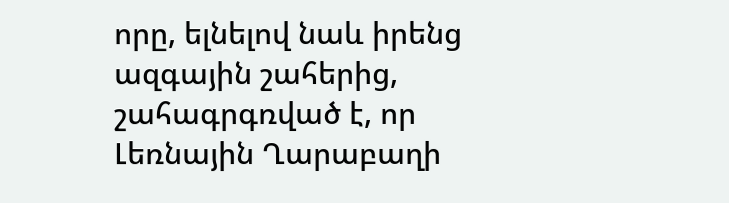որը, ելնելով նաև իրենց ազգային շահերից, շահագրգռված է, որ Լեռնային Ղարաբաղի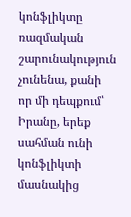կոնֆլիկտը ռազմական շարունակություն չունենա, քանի որ մի դեպքում՝ Իրանը, երեք սահման ունի կոնֆլիկտի մասնակից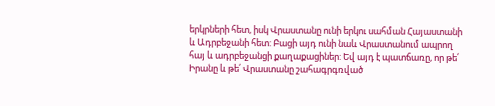երկրների հետ, իսկ Վրաստանը ունի երկու սահման Հայաստանի և Ադրբեջանի հետ: Բացի այդ ունի նաև Վրաստանում ապրող հայ և ադրբեջանցի քաղաքացիներ: Եվ այդ է պատճառը, որ թե՛ Իրանը և թե՛ Վրաստանը շահագրգռված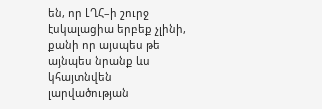են, որ ԼՂՀ–ի շուրջ էսկալացիա երբեք չլինի, քանի որ այսպես թե այնպես նրանք ևս կհայտնվեն լարվածության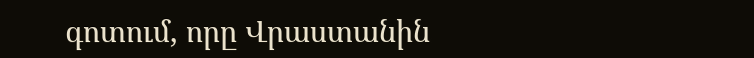գոտում, որը Վրաստանին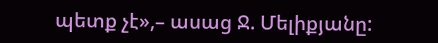պետք չէ»,– ասաց Ջ. Մելիքյանը: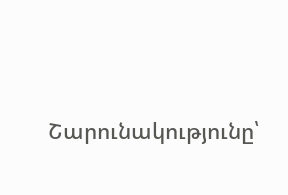Շարունակությունը՝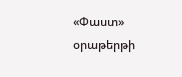«Փաստ» օրաթերթի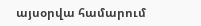այսօրվա համարում